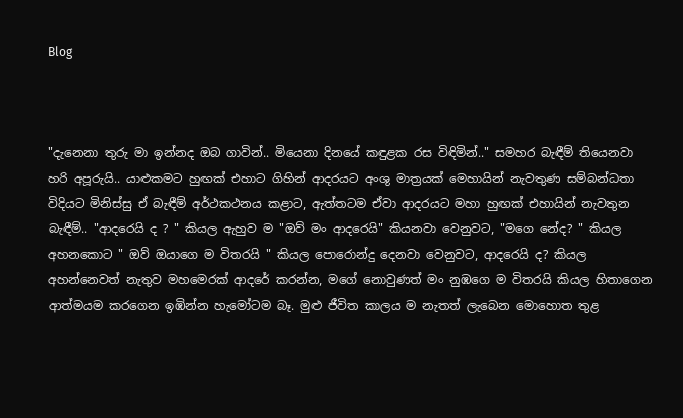Blog



"දැනෙනා තුරු මා ඉන්නද ඔබ ගාවින්.. මියෙනා දිනයේ කඳුළක රස විඳිමින්.." සමහර බැඳීම් තියෙනවා හරි අපූරුයි.. යාළුකමට හුඟක් එහාට ගිහින් ආදරයට අංශු මාත්‍රයක් මෙහායින් නැවතුණ සම්බන්ධතා විදියට මිනිස්සු ඒ බැඳීම් අර්ථකථනය කළාට, ඇත්තටම ඒවා ආදරයට මහා හුඟක් එහායින් නැවතුන බැඳීම්.. "ආදරෙයි ද ? " කියල ඇහුව ම "ඔව් මං ආදරෙයි" කියනවා වෙනුවට, "මගෙ නේද? " කියල අහනකොට " ඔව් ඔයාගෙ ම විතරයි " කියල පොරොන්දු දෙනවා වෙනුවට, ආදරෙයි ද? කියල අහන්නෙවත් නැතුව මහමෙරක් ආදරේ කරන්න, මගේ නොවුණත් මං නුඹගෙ ම විතරයි කියල හිතාගෙන ආත්මයම කරගෙන ඉඹින්න හැමෝටම බෑ. මුළු ජීවිත කාලය ම නැතත් ලැබෙන මොහොත තුළ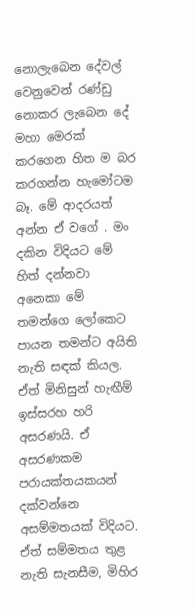නොලැබෙන දේවල් වෙනුවෙන් රණ්ඩු නොකර ලැබෙන දේ මහා මෙරක් කරගෙන හිත ම බර කරගන්න හැමෝටම බෑ. මේ ආදරයත් අන්න ඒ වගේ . මං දකින විදියට මේ හිත් දන්නවා අනෙකා මේ තමන්ගෙ ලෝකෙට පායන තමන්ට අයිති නැති සඳක් කියල. ඒත් මිනිසුන් හැඟීම් ඉස්සරහ හරි අසරණයි. ඒ අසරණකම පරායක්තයකයන් දක්වන්නෙ අසම්මතයක් විදියට. ඒත් සම්මතය තුළ නැති සැනසීම, මිහිර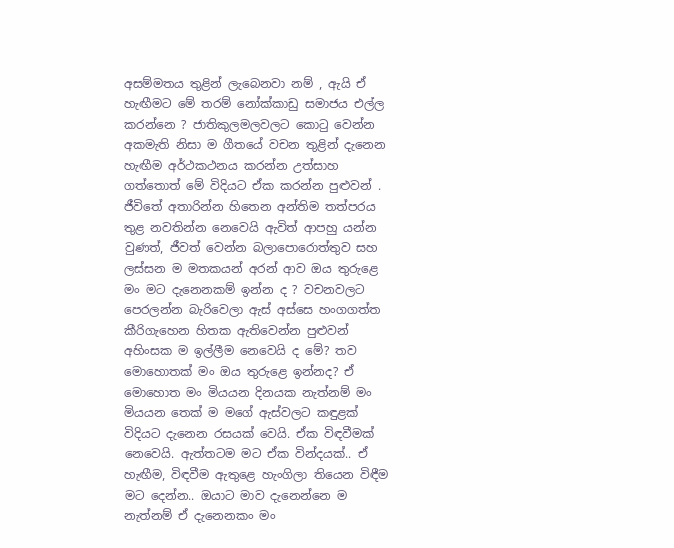අසම්මතය තුළින් ලැබෙනවා නම් , ඇයි ඒ හැඟීමට මේ තරම් නෝක්කාඩු සමාජය එල්ල කරන්නෙ ? ජාතිකුලමලවලට කොටු වෙන්න අකමැති නිසා ම ගීතයේ වචන තුළින් දැනෙන හැඟීම අර්ථකථනය කරන්න උත්සාහ ගත්තොත් මේ විදියට ඒක කරන්න පුළුවන් . ජීවිතේ අතාරින්න හිතෙන අන්තිම තත්පරය තුළ නවතින්න නෙවෙයි ඇවිත් ආපහු යන්න වුණත්, ජීවත් වෙන්න බලාපොරොත්තුව සහ ලස්සන ම මතකයන් අරන් ආව ඔය තුරුළෙ මං මට දැනෙනකම් ඉන්න ද ? වචනවලට පෙරලන්න බැරිවෙලා ඇස් අස්සෙ හංගගත්ත කීරිගැහෙන හිතක ඇතිවෙන්න පුළුවන් අහිංසක ම ඉල්ලීම නෙවෙයි ද මේ? තව මොහොතක් මං ඔය තුරුළෙ ඉන්නද? ඒ මොහොත මං මියයන දිනයක නැත්නම් මං මියයන තෙක් ම මගේ ඇස්වලට කඳුළක් විදියට දැනෙන රසයක් වෙයි. ඒක විඳවීමක් නෙවෙයි. ඇත්තටම මට ඒක වින්දයක්.. ඒ හැඟීම, විඳවීම ඇතුළෙ හැංගිලා තියෙන විඳීම මට දෙන්න.. ඔයාට මාව දැනෙන්නෙ ම නැත්නම් ඒ දැනෙනකං මං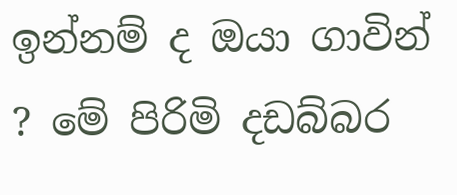ඉන්නම් ද ඔයා ගාවින් ? මේ පිරිමි දඩබ්බර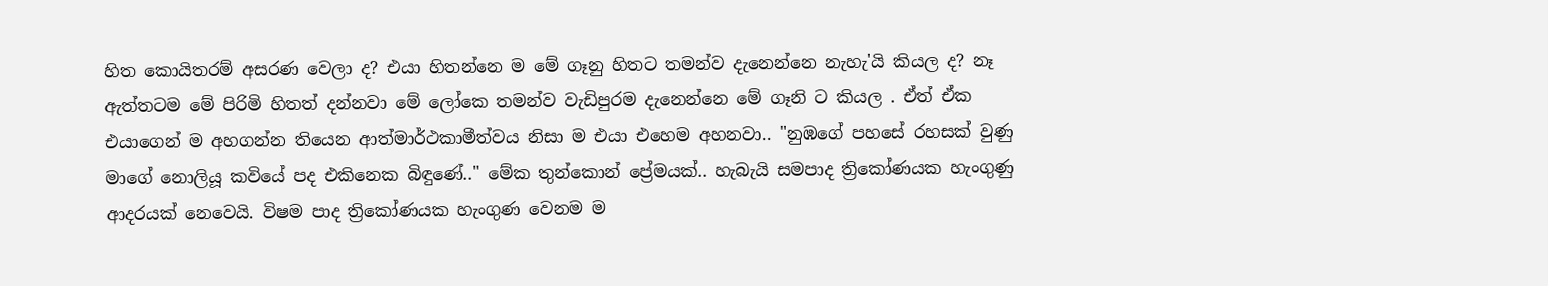හිත කොයිතරම් අසරණ වෙලා ද? එයා හිතන්නෙ ම මේ ගෑනු හිතට තමන්ව දැනෙන්නෙ නැහැ'යි කියල ද? නෑ ඇත්තටම මේ පිරිමි හිතත් දන්නවා මේ ලෝකෙ තමන්ව වැඩිපුරම දැනෙන්නෙ මේ ගෑනි ට කියල . ඒත් ඒක එයාගෙන් ම අහගන්න තියෙන ආත්මාර්ථකාමීත්වය නිසා ම එයා එහෙම අහනවා.. "නුඹගේ පහසේ රහසක් වුණු මාගේ නොලියූ කවියේ පද එකිනෙක බිඳුණේ.." මේක තුන්කොන් ප්‍රේමයක්.. හැබැයි සමපාද ත්‍රිකෝණයක හැංගුණු ආදරයක් නෙවෙයි. විෂම පාද ත්‍රිකෝණයක හැංගුණ වෙනම ම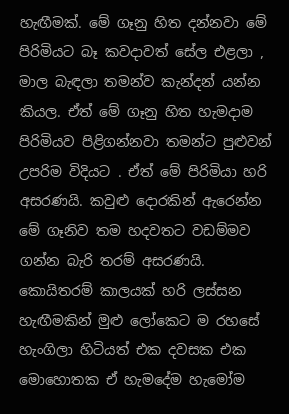හැඟීමක්. මේ ගෑනු හිත දන්නවා මේ පිරිමියට බෑ කවදාවත් සේල එළලා , මාල බැඳලා තමන්ව කැන්දන් යන්න කියල. ඒත් මේ ගෑනු හිත හැමදාම පිරිමියව පිළිගන්නවා තමන්ට පුළුවන් උපරිම විදියට . ඒත් මේ පිරිමියා හරි අසරණයි. කවුළු දොරකින් ඇරෙන්න මේ ගෑනිව තම හදවතට වඩම්මව ගන්න බැරි තරම් අසරණයි. කොයිතරම් කාලයක් හරි ලස්සන හැඟීමකින් මුළු ලෝකෙට ම රහසේ හැංගිලා හිටියත් එක දවසක එක මොහොතක ඒ හැමදේම හැමෝම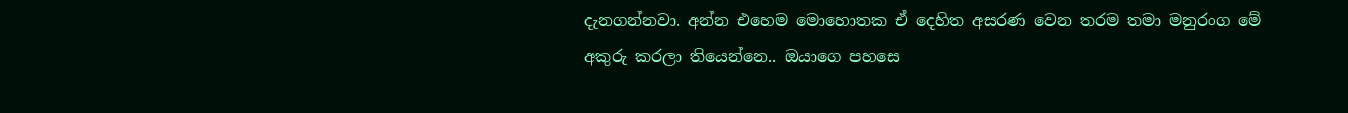දැනගන්නවා. අන්න එහෙම මොහොතක ඒ දෙහිත අසරණ වෙන තරම තමා මනුරංග මේ අකුරු කරලා තියෙන්නෙ.. ඔයාගෙ පහසෙ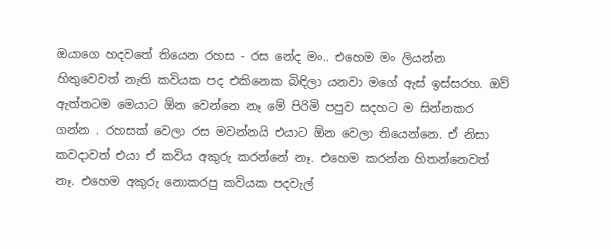ඔයාගෙ හදවතේ තියෙන රහස - රස නේද මං.. එහෙම මං ලියන්න හිතුවෙවත් නැති කවියක පද එකිනෙක බිඳිලා යනවා මගේ ඇස් ඉස්සරහ. ඔව් ඇත්තටම මෙයාට ඕන වෙන්නෙ නෑ මේ පිරිමි පපුව සදහට ම සින්නකර ගන්න . රහසක් වෙලා රස මවන්නයි එයාට ඕන වෙලා තියෙන්නෙ. ඒ නිසා කවදාවත් එයා ඒ කවිය අකුරු කරන්නේ නෑ. එහෙම කරන්න හිතන්නෙවත් නෑ. එහෙම අකුරු නොකරපු කවියක පදවැල්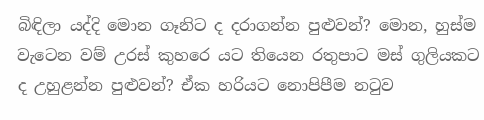බිඳිලා යද්දි මොන ගෑනිට ද දරාගන්න පුළුවන්? මොන, හුස්ම වැටෙන වම් උරස් කුහරෙ යට තියෙන රතුපාට මස් ගුලියකට ද උහුළන්න පුළුවන්? ඒක හරියට නොපිපීම නටුව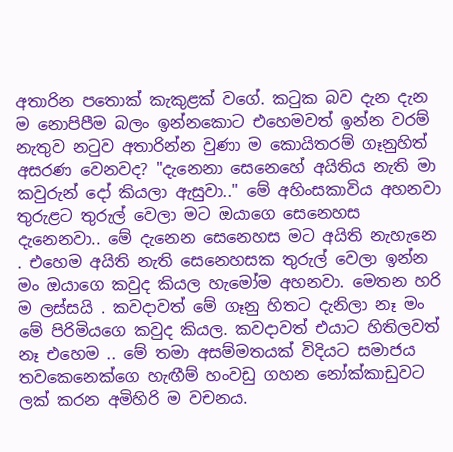අතාරින පතොක් කැකුළක් වගේ. කටුක බව දැන දැන ම නොපිපීම බලං ඉන්නකොට එහෙමවත් ඉන්න වරම් නැතුව නටුව අතාරින්න වුණා ම කොයිතරම් ගෑනුහිත් අසරණ වෙනවද? "දැනෙනා සෙනෙහේ අයිතිය නැති මා කවුරුන් දෝ කියලා ඇසුවා.." මේ අහිංසකාවිය අහනවා තුරුළට තුරුල් වෙලා මට ඔයාගෙ සෙනෙහස දැනෙනවා.. මේ දැනෙන සෙනෙහස මට අයිති නැහැනෙ . එහෙම අයිති නැති සෙනෙහසක තුරුල් වෙලා ඉන්න මං ඔයාගෙ කවුද කියල හැමෝම අහනවා. මෙතන හරි ම ලස්සයි . කවදාවත් මේ ගෑනු හිතට දැනිලා නෑ මං මේ පිරිමියගෙ කවුද කියල. කවදාවත් එයාට හිතිලවත් නෑ එහෙම .. මේ තමා අසම්මතයක් විදියට සමාජය තවකෙනෙක්ගෙ හැඟීම් හංවඩු ගහන නෝක්කාඩුවට ලක් කරන අමිහිරි ම වචනය.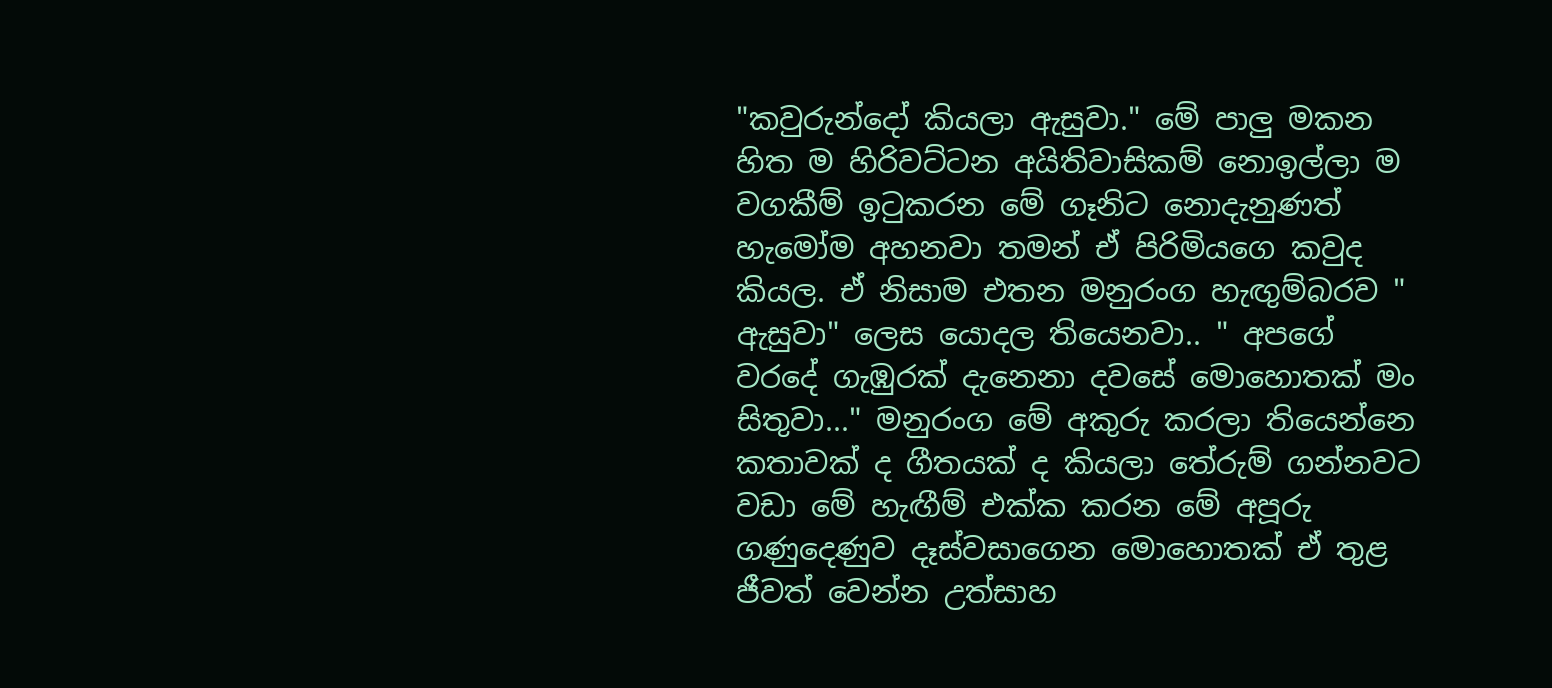"කවුරුන්දෝ කියලා ඇසුවා." මේ පාලු මකන හිත ම හිරිවට්ටන අයිතිවාසිකම් නොඉල්ලා ම වගකීම් ඉටුකරන මේ ගෑනිට නොදැනුණත් හැමෝම අහනවා තමන් ඒ පිරිමියගෙ කවුද කියල. ඒ නිසාම එතන මනුරංග හැඟුම්බරව " ඇසුවා" ලෙස යොදල තියෙනවා.. " අපගේ වරදේ ගැඹුරක් දැනෙනා දවසේ මොහොතක් මං සිතුවා..." මනුරංග මේ අකුරු කරලා තියෙන්නෙ කතාවක් ද ගීතයක් ද කියලා තේරුම් ගන්නවට වඩා මේ හැඟීම් එක්ක කරන මේ අපූරු ගණුදෙණුව දෑස්වසාගෙන මොහොතක් ඒ තුළ ජීවත් වෙන්න උත්සාහ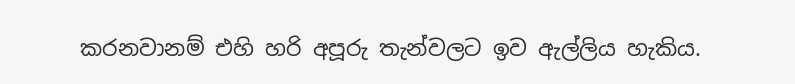කරනවානම් එහි හරි අපූරු තැන්වලට ඉව ඇල්ලිය හැකිය.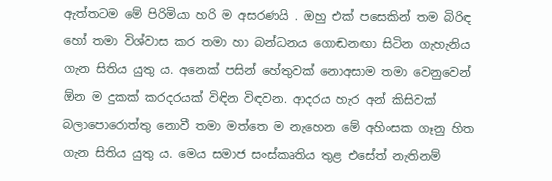ඇත්තටම මේ පිරිමියා හරි ම අසරණයි . ඔහු එක් පසෙකින් තම බිරිඳ හෝ තමා විශ්වාස කර තමා හා බන්ධනය ගොඬනඟා සිටින ගැහැනිය ගැන සිතිය යුතු ය. අනෙක් පසින් හේතුවක් නොඅසාම තමා වෙනුවෙන් ඕන ම දුකක් කරදරයක් විඳින විඳවන. ආදරය හැර අන් කිසිවක් බලාපොරොත්තු නොවී තමා මත්තෙ ම නැහෙන මේ අහිංසක ගෑනු හිත ගැන සිතිය යුතු ය. මෙය සමාජ සංස්කෘතිය තුළ එසේත් නැතිනම්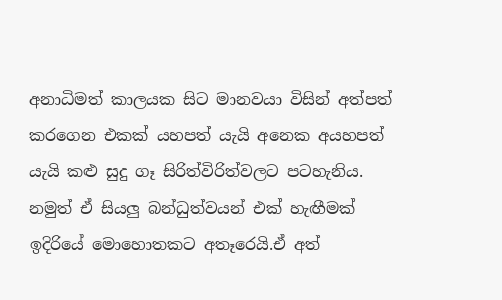අනාධිමත් කාලයක සිට මානවයා විසින් අත්පත් කරගෙන එකක් යහපත් යැයි අනෙක අයහපත් යැයි කළු සුදු ගෑ සිරිත්විරිත්වලට පටහැනිය. නමුත් ඒ සියලු බන්ධුත්වයන් එක් හැඟීමක් ඉදිරියේ මොහොතකට අතෑරෙයි.ඒ අත්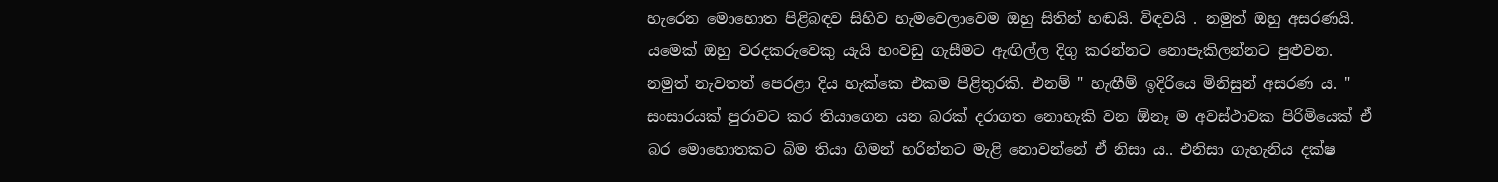හැරෙන මොහොත පිළිබඳව සිහිව හැමවෙලාවෙම ඔහු සිතින් හඬයි. විඳවයි . නමුත් ඔහු අසරණයි. යමෙක් ඔහු වරදකරුවෙකු යැයි හංවඩු ගැසීමට ඇඟිල්ල දිගු කරන්නට නොපැකිලන්නට පුළුවන. නමුත් නැවතත් පෙරළා දිය හැක්කෙ එකම පිළිතුරකි. එනම් " හැඟීම් ඉදිරියෙ මිනිසුන් අසරණ ය. " සංසාරයක් පුරාවට කර තියාගෙන යන බරක් දරාගත නොහැකි වන ඕනෑ ම අවස්ථාවක පිරිමියෙක් ඒ බර මොහොතකට බිම තියා ගිමන් හරින්නට මැළි නොවන්නේ ඒ නිසා ය.. එනිසා ගැහැනිය දක්ෂ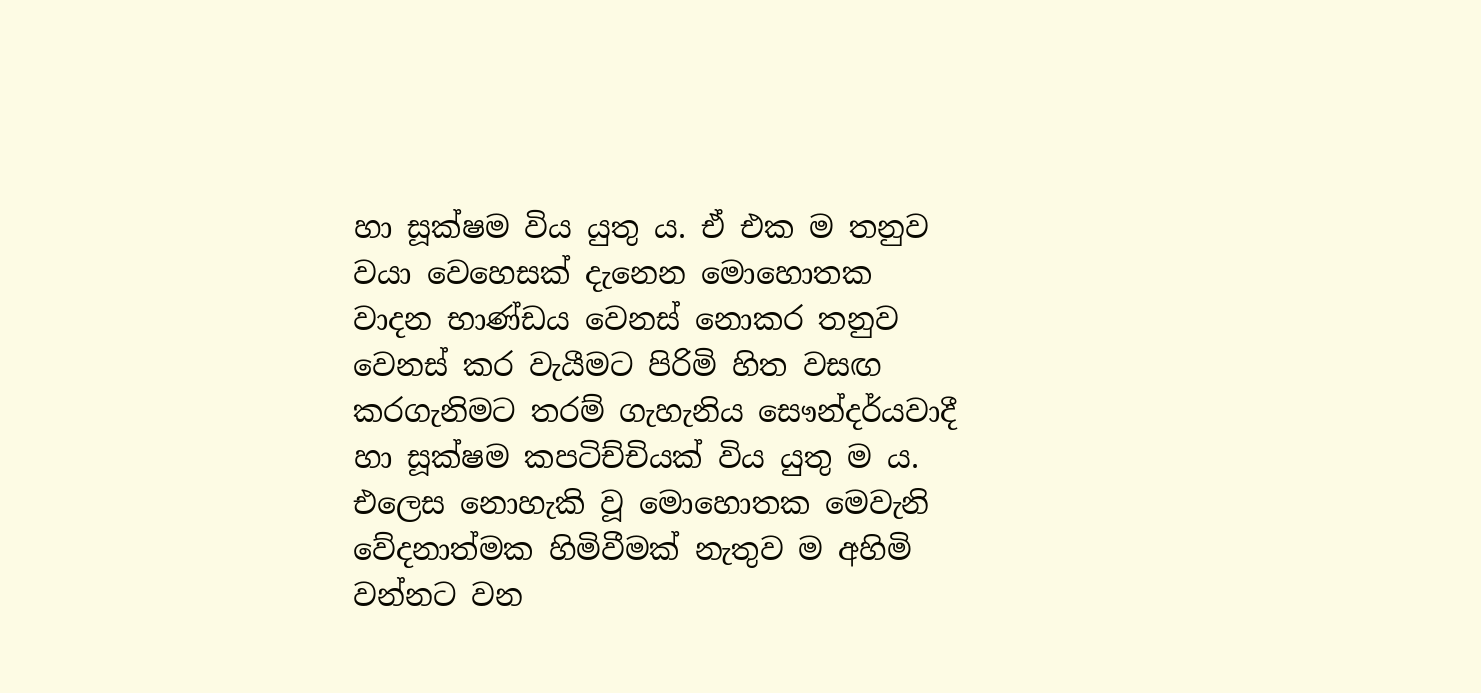හා සූක්ෂම විය යුතු ය. ඒ එක ම තනුව වයා වෙහෙසක් දැනෙන මොහොතක වාදන භාණ්ඩය වෙනස් නොකර තනුව වෙනස් කර වැයීමට පිරිමි හිත වසඟ කරගැනිමට තරම් ගැහැනිය සෞන්දර්යවාදී හා සූක්ෂම කපටිච්චියක් විය යුතු ම ය. එලෙස නොහැකි වූ මොහොතක මෙවැනි වේදනාත්මක හිමිවීමක් නැතුව ම අහිමි වන්නට වන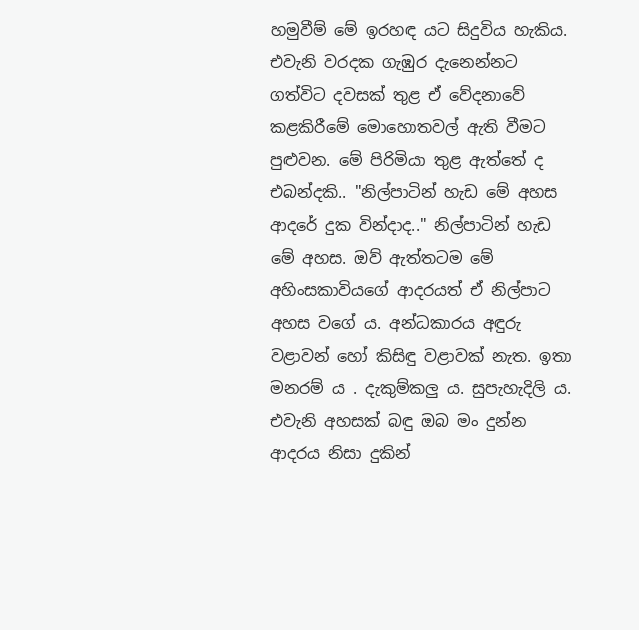හමුවීම් මේ ඉරහඳ යට සිදුවිය හැකිය. එවැනි වරදක ගැඹුර දැනෙන්නට ගත්විට දවසක් තුළ ඒ වේදනාවේ කළකිරීමේ මොහොතවල් ඇති වීමට පුළුවන. මේ පිරිමියා තුළ ඇත්තේ ද එබන්දකි.. "නිල්පාටින් හැඩ මේ අහස ආදරේ දුක වින්දාද.." නිල්පාටින් හැඩ මේ අහස. ඔව් ඇත්තටම මේ අහිංසකාවියගේ ආදරයත් ඒ නිල්පාට අහස වගේ ය. අන්ධකාරය අඳුරු වළාවන් හෝ කිසිඳු වළාවක් නැත. ඉතා මනරම් ය . දැකුම්කලු ය. සුපැහැදිලි ය. එවැනි අහසක් බඳු ඔබ මං දුන්න ආදරය නිසා දුකින්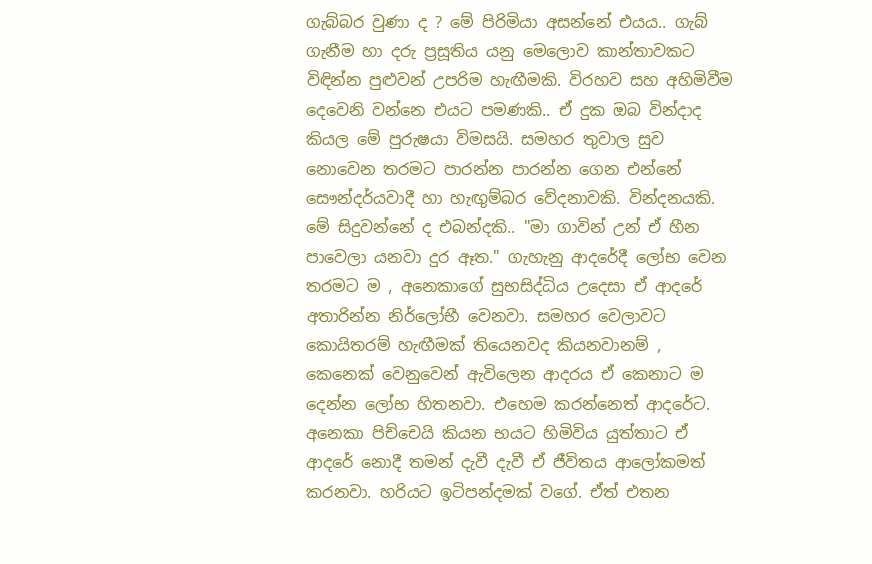ගැබ්බර වුණා ද ? මේ පිරිමියා අසන්නේ එයය.. ගැබ් ගැනීම හා දරු ප්‍රසූතිය යනු මෙලොව කාන්තාවකට විඳින්න පුළුවන් උපරිම හැඟීමකි. විරහව සහ අහිමිවීම දෙවෙනි වන්නෙ එයට පමණකි.. ඒ දුක ඔබ වින්දාද කියල මේ පුරුෂයා විමසයි. සමහර තුවාල සුව නොවෙන තරමට පාරන්න පාරන්න ගෙන එන්නේ සෞන්දර්යවාදී හා හැඟුම්බර වේදනාවකි. වින්දනයකි. මේ සිදුවන්නේ ද එබන්දකි.. "මා ගාවින් උන් ඒ හීන පාවෙලා යනවා දුර ඈත." ගැහැනු ආදරේදී ලෝභ වෙන තරමට ම , අනෙකාගේ සුභසිද්ධිය උදෙසා ඒ ආදරේ අතාරින්න නිර්ලෝභී වෙනවා. සමහර වෙලාවට කොයිතරම් හැඟීමක් තියෙනවද කියනවානම් , කෙනෙක් වෙනුවෙන් ඇවිලෙන ආදරය ඒ කෙනාට ම දෙන්න ලෝභ හිතනවා. එහෙම කරන්නෙත් ආදරේට. අනෙකා පිච්චෙයි කියන භයට හිමිවිය යුත්තාට ඒ ආදරේ නොදී තමන් දැවී දැවී ඒ ජීවිතය ආලෝකමත් කරනවා. හරියට ඉටිපන්දමක් වගේ. ඒත් එතන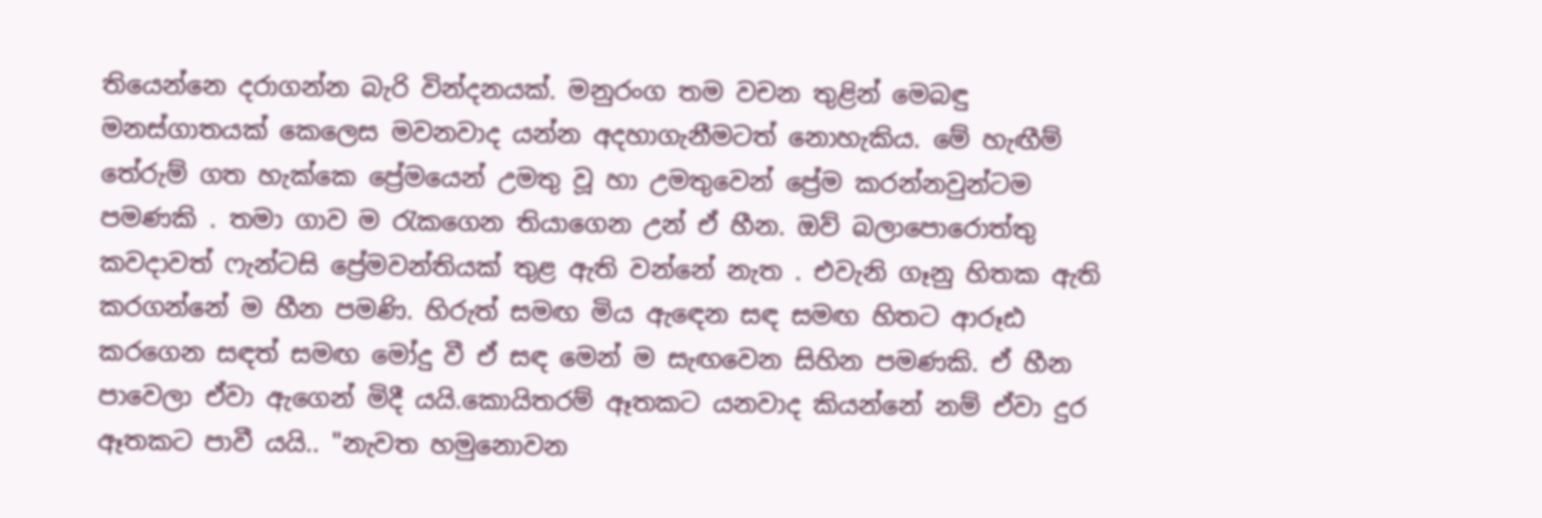තියෙන්නෙ දරාගන්න බැරි වින්දනයක්. මනුරංග තම වචන තුළින් මෙබඳු මනස්ගාතයක් කෙලෙස මවනවාද යන්න අදහාගැනීමටත් නොහැකිය. මේ හැඟීම් තේරුම් ගත හැක්කෙ ප්‍රේමයෙන් උමතු වූ හා උමතුවෙන් ප්‍රේම කරන්නවුන්ටම පමණකි . තමා ගාව ම රැකගෙන තියාගෙන උන් ඒ හීන. ඔව් බලාපොරොත්තු කවදාවත් ෆැන්ටසි ප්‍රේමවන්තියක් තුළ ඇති වන්නේ නැත . එවැනි ගෑනු හිතක ඇති කරගන්නේ ම හීන පමණි. හිරුත් සමඟ මිය ඇඳෙන සඳ සමඟ හිතට ආරූඪ කරගෙන සඳත් සමඟ මෝදු වී ඒ සඳ මෙන් ම සැඟවෙන සිහින පමණකි. ඒ හීන පාවෙලා ඒවා ඇගෙන් මිදී යයි.කොයිතරම් ඈතකට යනවාද කියන්නේ නම් ඒවා දුර ඈතකට පාවී යයි.. "නැවත හමුනොවන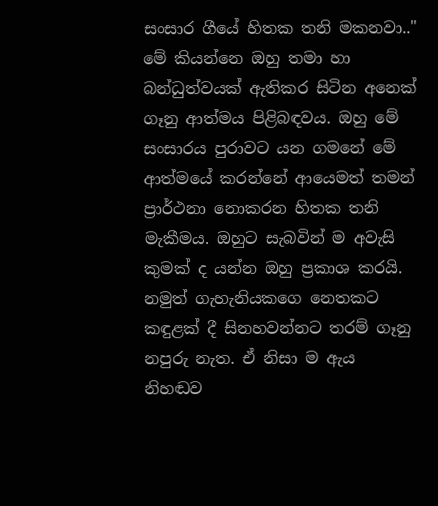සංසාර ගීයේ හිතක තනි මකනවා.." මේ කියන්නෙ ඔහු තමා හා බන්ධුත්වයක් ඇතිකර සිටින අනෙක් ගෑනු ආත්මය පිළිබඳවය. ඔහු මේ සංසාරය පුරාවට යන ගමනේ මේ ආත්මයේ කරන්නේ ආයෙමත් තමන් ප්‍රාර්ථනා නොකරන හිතක තනි මැකීමය. ඔහුට සැබවින් ම අවැසි කුමක් ද යන්න ඔහු ප්‍රකාශ කරයි. නමුත් ගැහැනියකගෙ නෙතකට කඳුළක් දී සිනහවන්නට තරම් ගෑනු නපුරු නැත. ඒ නිසා ම ඇය නිහඬව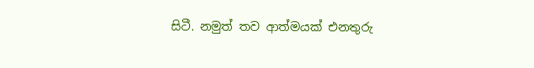සිටී. නමුත් තව ආත්මයක් එනතුරු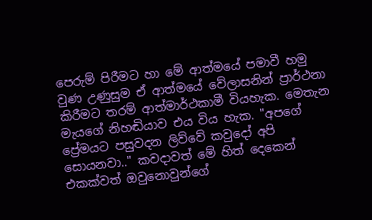පෙරුම් පිරීමට හා මේ ආත්මයේ පමාවී හමු වුණ උණුසුම ඒ ආත්මයේ වේලාසනින් ප්‍රාර්ථනා කිරීමට තරම් ආත්මාර්ථකාමී වියහැක. මෙතැන මැයගේ නිහඬියාව එය විය හැක. "අපගේ ප්‍රේමයට පසුවදන ලිව්වේ කවුදෝ අපි සොයනවා.." කවදාවත් මේ හිත් දෙකෙන් එකක්වත් ඔවුනොවුන්ගේ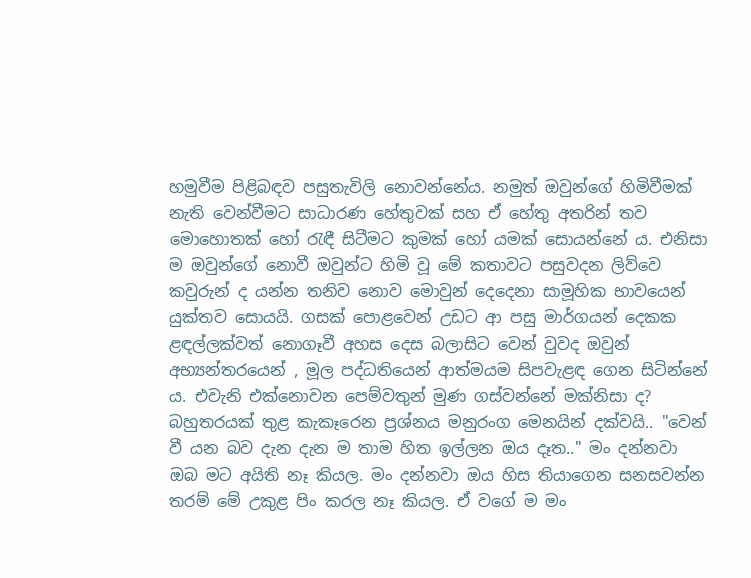හමුවීම පිළිබඳව පසුතැවිලි නොවන්නේය. නමුත් ඔවුන්ගේ හිමිවීමක් නැති වෙන්වීමට සාධාරණ හේතුවක් සහ ඒ හේතු අතරින් තව මොහොතක් හෝ රැඳී සිටීමට කුමක් හෝ යමක් සොයන්නේ ය. එනිසා ම ඔවුන්ගේ නොවී ඔවුන්ට හිමි වූ මේ කතාවට පසුවදන ලිව්වෙ කවුරුන් ද යන්න තනිව නොව මොවුන් දෙදෙනා සාමූහික භාවයෙන් යුක්තව සොයයි. ගසක් පොළවෙන් උඩට ආ පසු මාර්ගයන් දෙකක ළඳල්ලක්වත් නොගෑවී අහස දෙස බලාසිට වෙන් වුවද ඔවුන් අභ්‍යන්තරයෙන් , මූල පද්ධතියෙන් ආත්මයම සිපවැළඳ ගෙන සිටින්නේ ය. එවැනි එක්නොවන පෙම්වතුන් මුණ ගස්වන්නේ මක්නිසා ද? බහුතරයක් තුළ කැකෑරෙන ප්‍රශ්නය මනුරංග මෙනයින් දක්වයි.. "වෙන් වී යන බව දැන දැන ම තාම හිත ඉල්ලන ඔය දෑත.." මං දන්නවා ඔබ මට අයිති නෑ කියල. මං දන්නවා ඔය හිස තියාගෙන සනසවන්න තරම් මේ උකුළ පිං කරල නෑ කියල. ඒ වගේ ම මං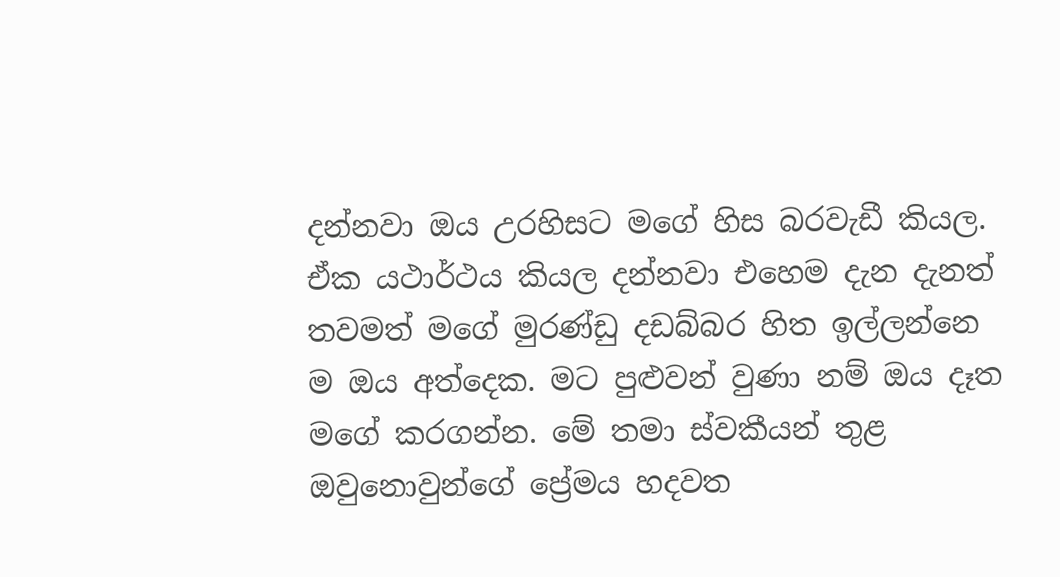දන්නවා ඔය උරහිසට මගේ හිස බරවැඩී කියල. ඒක යථාර්ථය කියල දන්නවා එහෙම දැන දැනත් තවමත් මගේ මුරණ්ඩු දඩබ්බර හිත ඉල්ලන්නෙ ම ඔය අත්දෙක. මට පුළුවන් වුණා නම් ඔය දෑත මගේ කරගන්න. මේ තමා ස්වකීයන් තුළ ඔවුනොවුන්ගේ ප්‍රේමය හදවත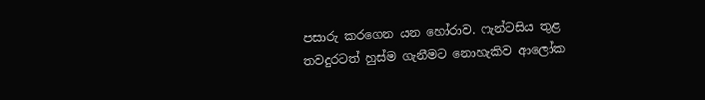පසාරු කරගෙන යන හෝරාව. ෆැන්ටසිය තුළ තවදුරටත් හුස්ම ගැනීමට නොහැකිව ආලෝක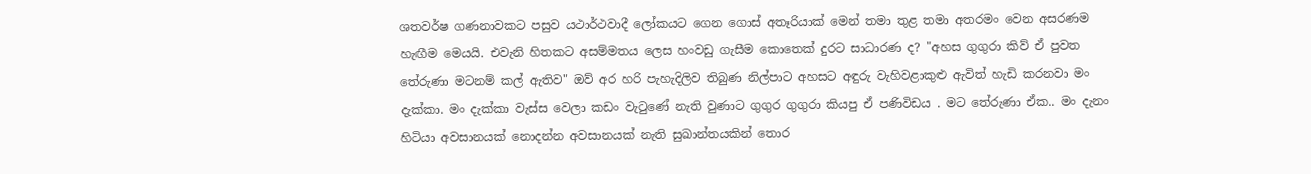ශතවර්ෂ ගණනාවකට පසුව යථාර්ථවාදී ලෝකයට ගෙන ගොස් අතෑරියාක් මෙන් තමා තුළ තමා අතරමං වෙන අසරණම හැඟීම මෙයයි. එවැනි හිතකට අසම්මතය ලෙස හංවඩු ගැසීම කොතෙක් දුරට සාධාරණ ද? "අහස ගුගුරා කිව් ඒ පුවත තේරුණා මටනම් කල් ඇතිව" ඔව් අර හරි පැහැදිලිව තිබුණ නිල්පාට අහසට අඳුරු වැහිවළාකුළු ඇවිත් හැඩි කරනවා මං දැක්කා. මං දැක්කා වැස්ස වෙලා කඩං වැටුණේ නැති වුණාට ගුගුර ගුගුරා කියපු ඒ පණිවිඩය . මට තේරුණා ඒක.. මං දැනං හිටියා අවසානයක් නොදන්න අවසානයක් නැති සුඛාන්තයකින් තොර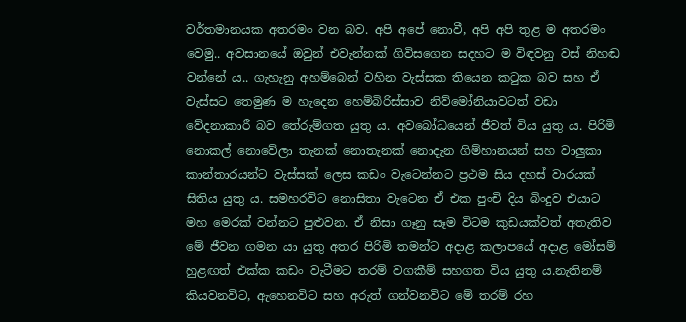වර්තමානයක අතරමං වන බව. අපි අපේ නොවී, අපි අපි තුළ ම අතරමං වෙමු.. අවසානයේ ඔවුන් එවැන්නක් ගිවිසගෙන සදහට ම විඳවනු වස් නිහඬ වන්නේ ය.. ගැහැනු අහම්බෙන් වහින වැස්සක තියෙන කටුක බව සහ ඒ වැස්සට තෙමුණ ම හැදෙන හෙම්බිරිස්සාව නිව්මෝනියාවටත් වඩා වේදනාකාරී බව තේරුම්ගත යුතු ය. අවබෝධයෙන් ජීවත් විය යුතු ය. පිරිමි නොකල් නොවේලා තැනක් නොතැනක් නොදැන ගිම්හානයන් සහ වාලුකා කාන්තාරයන්ට වැස්සක් ලෙස කඩං වැටෙන්නට ප්‍රථම සිය දහස් වාරයක් සිතිය යුතු ය. සමහරවිට නොසිතා වැටෙන ඒ එක පුංචි දිය බිංදුව එයාට මහ මෙරක් වන්නට පුළුවන. ඒ නිසා ගෑනු සෑම විටම කුඩයක්වත් අතැතිව මේ ජීවන ගමන යා යුතු අතර පිරිමි තමන්ට අදාළ කලාපයේ අදාළ මෝසම් හුළඟත් එක්ක කඩං වැටීමට තරම් වගකීම් සහගත විය යුතු ය.නැතිනම් කියවනවිට, ඇහෙනවිට සහ අරුත් ගන්වනවිට මේ තරම් රහ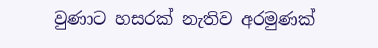වුණාට හසරක් නැතිව අරමුණක්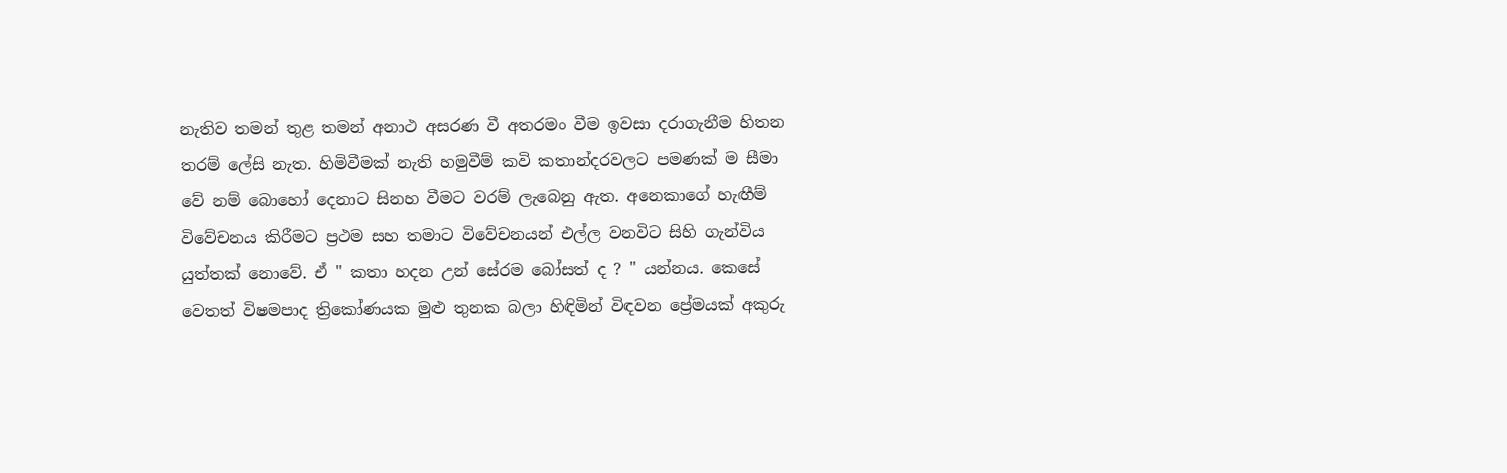නැතිව තමන් තුළ තමන් අනාථ අසරණ වී අතරමං වීම ඉවසා දරාගැනීම හිතන තරම් ලේසි නැත. හිමිවීමක් නැති හමුවීම් කවි කතාන්දරවලට පමණක් ම සීමා වේ නම් බොහෝ දෙනාට සිනහ වීමට වරම් ලැබෙනු ඇත. අනෙකාගේ හැඟීම් විවේචනය කිරීමට ප්‍රථම සහ තමාට විවේචනයන් එල්ල වනවිට සිහි ගැන්විය යුත්තක් නොවේ. ඒ " කතා හදන උන් සේරම බෝසත් ද ? " යන්නය. කෙසේ වෙතත් විෂමපාද ත්‍රිකෝණයක මුළු තුනක බලා හිඳිමින් විඳවන ප්‍රේමයක් අකුරු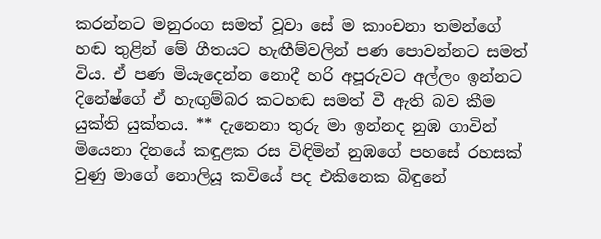කරන්නට මනුරංග සමත් වූවා සේ ම කාංචනා තමන්ගේ හඬ තුළින් මේ ගීතයට හැඟීම්වලින් පණ පොවන්නට සමත් විය. ඒ පණ මියැදෙන්න නොදී හරි අපූරුවට අල්ලං ඉන්නට දිනේෂ්ගේ ඒ හැඟුම්බර කටහඬ සමත් වී ඇති බව කීම යුක්ති යුක්තය. ** දැනෙනා තුරු මා ඉන්නද නුඹ ගාවින් මියෙනා දිනයේ කඳුළක රස විඳිමින් නුඹගේ පහසේ රහසක් වුණු මාගේ නොලියූ කවියේ පද එකිනෙක බිඳුනේ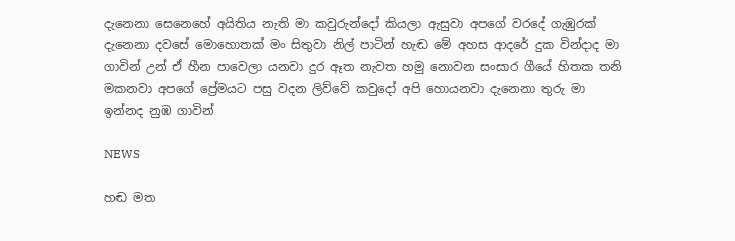දැනෙනා සෙනෙහේ අයිතිය නැති මා කවුරුන්දෝ කියලා ඇසුවා අපගේ වරදේ ගැඹුරක් දැනෙනා දවසේ මොහොතක් මං සිතුවා නිල් පාටින් හැඬ මේ අහස ආදරේ දුක වින්දාද මා ගාවින් උන් ඒ හීන පාවෙලා යනවා දුර ඈත නැවත හමු නොවන සංසාර ගීයේ හිතක තනි මකනවා අපගේ ප්‍රේමයට පසු වදන ලිව්වේ කවුදෝ අපි හොයනවා දැනෙනා තුරු මා ඉන්නද නුඹ ගාවින්

NEWS

හඬ මත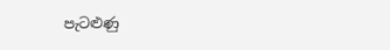පැටළුණු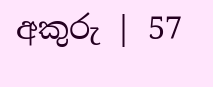අකුරු | 57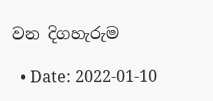වන දිගහැරුම

  • Date: 2022-01-10